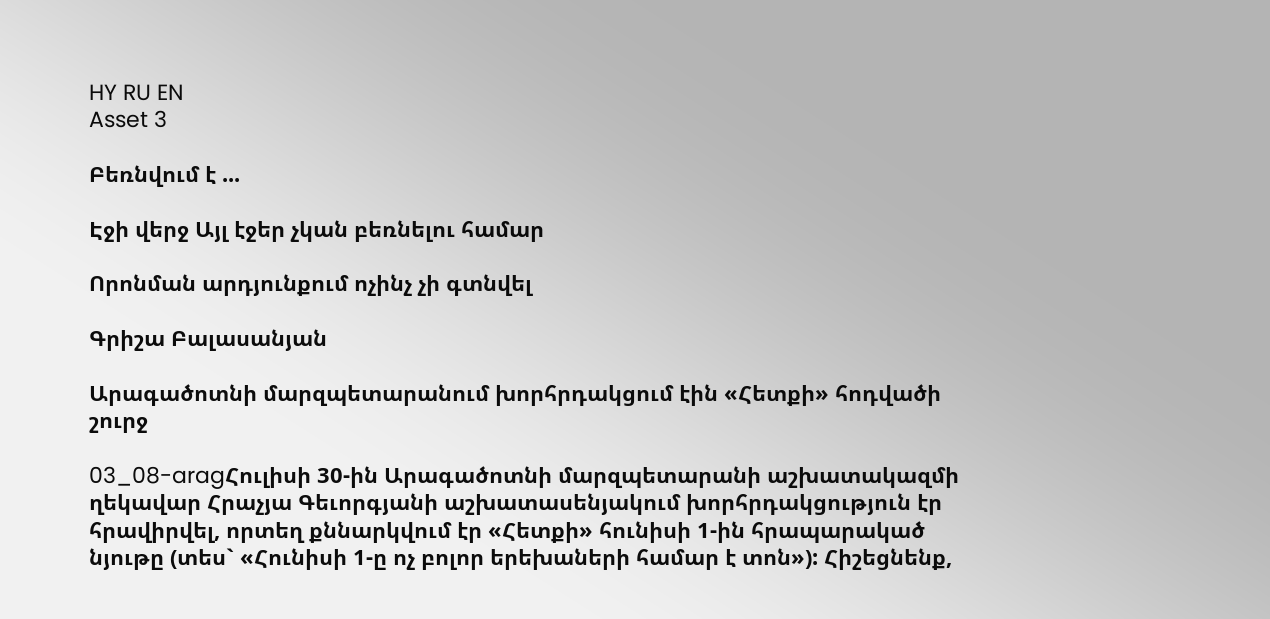HY RU EN
Asset 3

Բեռնվում է ...

Էջի վերջ Այլ էջեր չկան բեռնելու համար

Որոնման արդյունքում ոչինչ չի գտնվել

Գրիշա Բալասանյան

Արագածոտնի մարզպետարանում խորհրդակցում էին «Հետքի» հոդվածի շուրջ

03_08-aragՀուլիսի 30-ին Արագածոտնի մարզպետարանի աշխատակազմի ղեկավար Հրաչյա Գեւորգյանի աշխատասենյակում խորհրդակցություն էր հրավիրվել, որտեղ քննարկվում էր «Հետքի» հունիսի 1-ին հրապարակած նյութը (տես` «Հունիսի 1-ը ոչ բոլոր երեխաների համար է տոն»): Հիշեցնենք,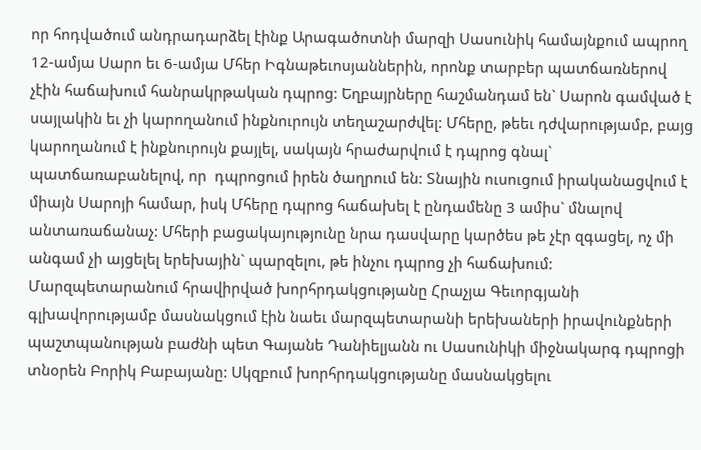որ հոդվածում անդրադարձել էինք Արագածոտնի մարզի Սասունիկ համայնքում ապրող 12-ամյա Սարո եւ 6-ամյա Մհեր Իգնաթեւոսյաններին, որոնք տարբեր պատճառներով չէին հաճախում հանրակրթական դպրոց: Եղբայրները հաշմանդամ են` Սարոն գամված է սայլակին եւ չի կարողանում ինքնուրույն տեղաշարժվել: Մհերը, թեեւ դժվարությամբ, բայց կարողանում է ինքնուրույն քայլել, սակայն հրաժարվում է դպրոց գնալ` պատճառաբանելով, որ  դպրոցում իրեն ծաղրում են: Տնային ուսուցում իրականացվում է միայն Սարոյի համար, իսկ Մհերը դպրոց հաճախել է ընդամենը 3 ամիս` մնալով անտառաճանաչ: Մհերի բացակայությունը նրա դասվարը կարծես թե չէր զգացել, ոչ մի անգամ չի այցելել երեխային` պարզելու, թե ինչու դպրոց չի հաճախում: Մարզպետարանում հրավիրված խորհրդակցությանը Հրաչյա Գեւորգյանի գլխավորությամբ մասնակցում էին նաեւ մարզպետարանի երեխաների իրավունքների պաշտպանության բաժնի պետ Գայանե Դանիելյանն ու Սասունիկի միջնակարգ դպրոցի տնօրեն Բորիկ Բաբայանը: Սկզբում խորհրդակցությանը մասնակցելու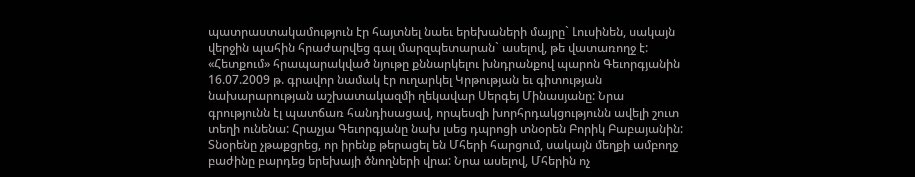պատրաստակամություն էր հայտնել նաեւ երեխաների մայրը` Լուսինեն, սակայն վերջին պահին հրաժարվեց գալ մարզպետարան` ասելով, թե վատառողջ է: «Հետքում» հրապարակված նյութը քննարկելու խնդրանքով պարոն Գեւորգյանին 16.07.2009 թ. գրավոր նամակ էր ուղարկել Կրթության եւ գիտության նախարարության աշխատակազմի ղեկավար Սերգեյ Մինասյանը: Նրա գրությունն էլ պատճառ հանդիսացավ, որպեսզի խորհրդակցությունն ավելի շուտ տեղի ունենա: Հրաչյա Գեւորգյանը նախ լսեց դպրոցի տնօրեն Բորիկ Բաբայանին: Տնօրենը չթաքցրեց, որ իրենք թերացել են Մհերի հարցում, սակայն մեղքի ամբողջ բաժինը բարդեց երեխայի ծնողների վրա: Նրա ասելով, Մհերին ոչ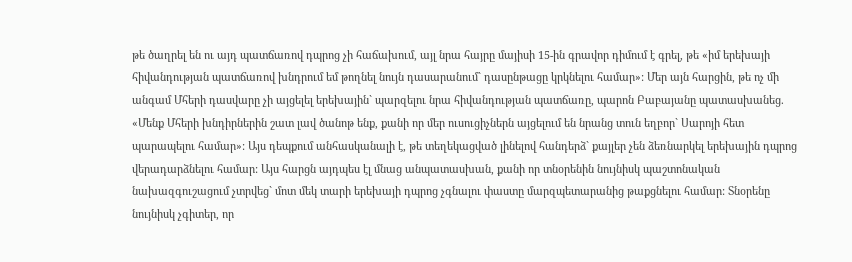թե ծաղրել են ու այդ պատճառով դպրոց չի հաճախում, այլ նրա հայրը մայիսի 15-ին գրավոր դիմում է գրել, թե «իմ երեխայի հիվանդության պատճառով խնդրում եմ թողնել նույն դասարանում` դասընթացը կրկնելու համար»: Մեր այն հարցին, թե ոչ մի անգամ Մհերի դասվարը չի այցելել երեխային` պարզելու նրա հիվանդության պատճառը, պարոն Բաբայանը պատասխանեց. «Մենք Մհերի խնդիրներին շատ լավ ծանոթ ենք, քանի որ մեր ուսուցիչներն այցելում են նրանց տուն եղբոր` Սարոյի հետ պարապելու համար»: Այս դեպքում անհասկանալի է, թե տեղեկացված լինելով հանդերձ` քայլեր չեն ձեռնարկել երեխային դպրոց վերադարձնելու համար: Այս հարցն այդպես էլ մնաց անպատասխան, քանի որ տնօրենին նույնիսկ պաշտոնական նախազգուշացում չտրվեց` մոտ մեկ տարի երեխայի դպրոց չգնալու փաստը մարզպետարանից թաքցնելու համար: Տնօրենը նույնիսկ չգիտեր, որ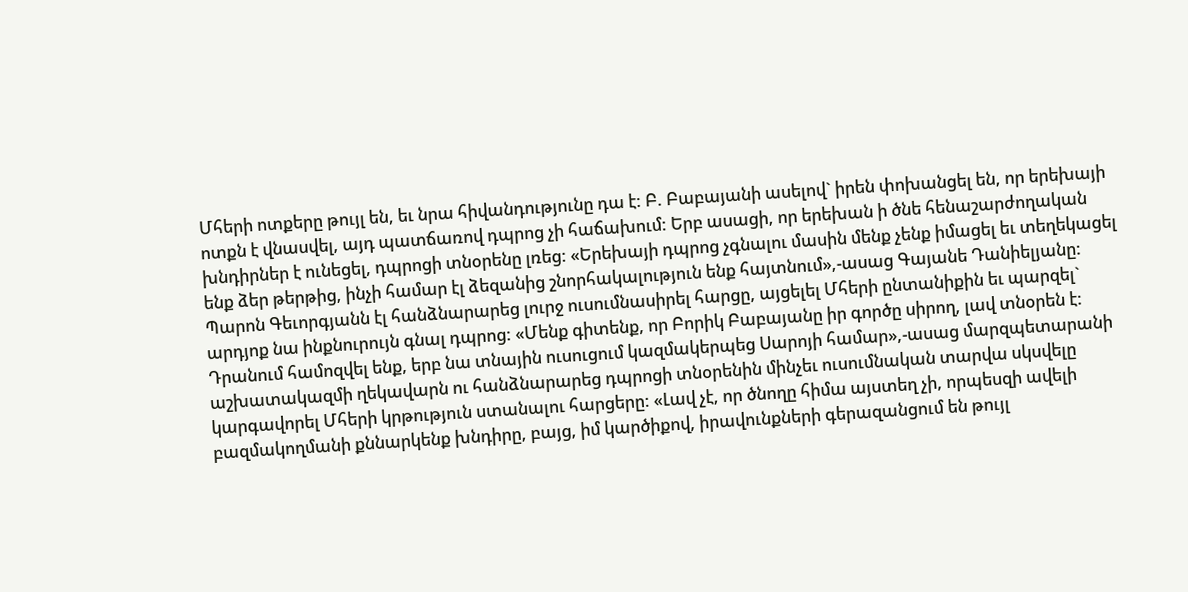Մհերի ոտքերը թույլ են, եւ նրա հիվանդությունը դա է: Բ. Բաբայանի ասելով` իրեն փոխանցել են, որ երեխայի ոտքն է վնասվել, այդ պատճառով դպրոց չի հաճախում: Երբ ասացի, որ երեխան ի ծնե հենաշարժողական խնդիրներ է ունեցել, դպրոցի տնօրենը լռեց: «Երեխայի դպրոց չգնալու մասին մենք չենք իմացել եւ տեղեկացել ենք ձեր թերթից, ինչի համար էլ ձեզանից շնորհակալություն ենք հայտնում»,-ասաց Գայանե Դանիելյանը: Պարոն Գեւորգյանն էլ հանձնարարեց լուրջ ուսումնասիրել հարցը, այցելել Մհերի ընտանիքին եւ պարզել` արդյոք նա ինքնուրույն գնալ դպրոց: «Մենք գիտենք, որ Բորիկ Բաբայանը իր գործը սիրող, լավ տնօրեն է: Դրանում համոզվել ենք, երբ նա տնային ուսուցում կազմակերպեց Սարոյի համար»,-ասաց մարզպետարանի աշխատակազմի ղեկավարն ու հանձնարարեց դպրոցի տնօրենին մինչեւ ուսումնական տարվա սկսվելը կարգավորել Մհերի կրթություն ստանալու հարցերը: «Լավ չէ, որ ծնողը հիմա այստեղ չի, որպեսզի ավելի բազմակողմանի քննարկենք խնդիրը, բայց, իմ կարծիքով, իրավունքների գերազանցում են թույլ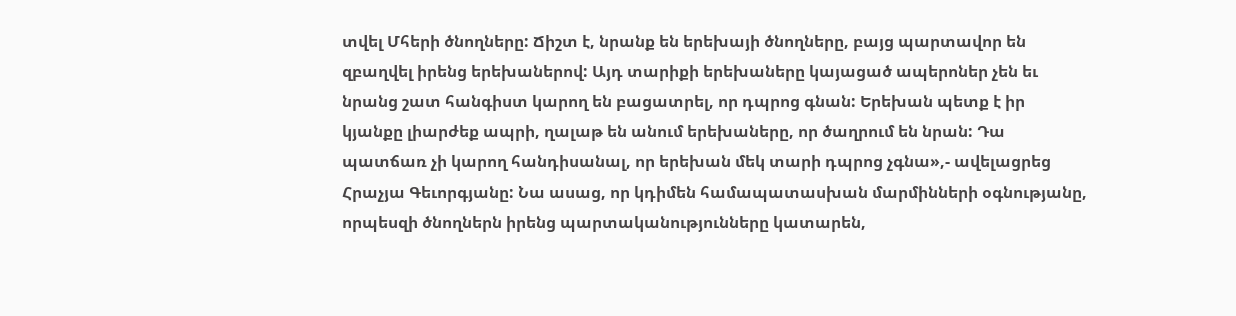տվել Մհերի ծնողները: Ճիշտ է, նրանք են երեխայի ծնողները, բայց պարտավոր են զբաղվել իրենց երեխաներով: Այդ տարիքի երեխաները կայացած ապերոներ չեն եւ նրանց շատ հանգիստ կարող են բացատրել, որ դպրոց գնան: Երեխան պետք է իր կյանքը լիարժեք ապրի, ղալաթ են անում երեխաները, որ ծաղրում են նրան: Դա պատճառ չի կարող հանդիսանալ, որ երեխան մեկ տարի դպրոց չգնա»,- ավելացրեց Հրաչյա Գեւորգյանը: Նա ասաց, որ կդիմեն համապատասխան մարմինների օգնությանը, որպեսզի ծնողներն իրենց պարտականությունները կատարեն,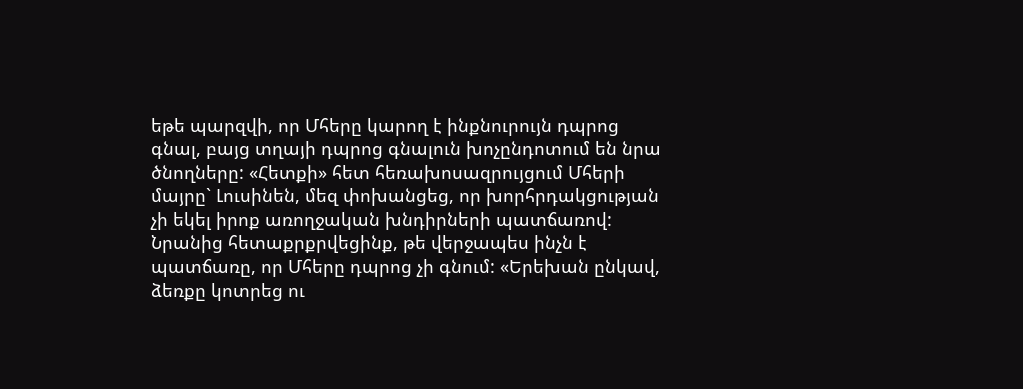եթե պարզվի, որ Մհերը կարող է ինքնուրույն դպրոց գնալ, բայց տղայի դպրոց գնալուն խոչընդոտում են նրա ծնողները: «Հետքի» հետ հեռախոսազրույցում Մհերի մայրը` Լուսինեն, մեզ փոխանցեց, որ խորհրդակցության չի եկել իրոք առողջական խնդիրների պատճառով: Նրանից հետաքրքրվեցինք, թե վերջապես ինչն է պատճառը, որ Մհերը դպրոց չի գնում: «Երեխան ընկավ, ձեռքը կոտրեց ու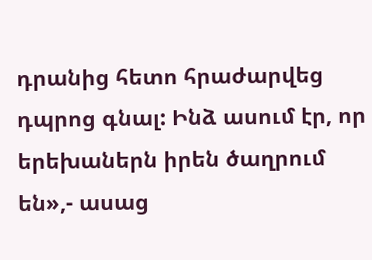դրանից հետո հրաժարվեց դպրոց գնալ: Ինձ ասում էր, որ երեխաներն իրեն ծաղրում են»,- ասաց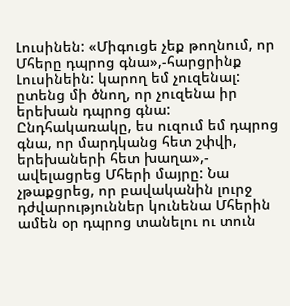Լուսինեն: «Միգուցե չեք թողնում, որ Մհերը դպրոց գնա»,-հարցրինք Լուսինեին: կարող եմ չուզենալ: ըտենց մի ծնող, որ չուզենա իր երեխան դպրոց գնա: Ընդհակառակը, ես ուզում եմ դպրոց գնա, որ մարդկանց հետ շփվի, երեխաների հետ խաղա»,- ավելացրեց Մհերի մայրը: Նա չթաքցրեց, որ բավականին լուրջ դժվարություններ կունենա Մհերին ամեն օր դպրոց տանելու ու տուն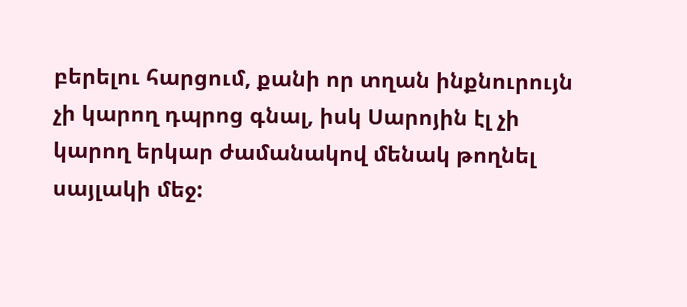բերելու հարցում, քանի որ տղան ինքնուրույն չի կարող դպրոց գնալ, իսկ Սարոյին էլ չի կարող երկար ժամանակով մենակ թողնել սայլակի մեջ: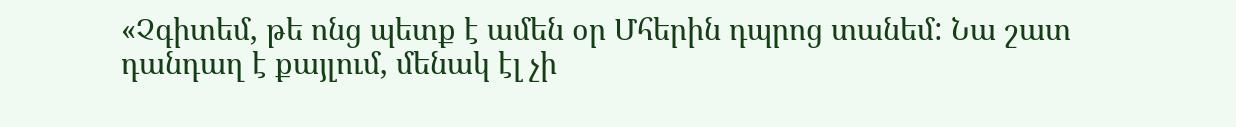«Չգիտեմ, թե ոնց պետք է ամեն օր Մհերին դպրոց տանեմ: Նա շատ դանդաղ է քայլում, մենակ էլ չի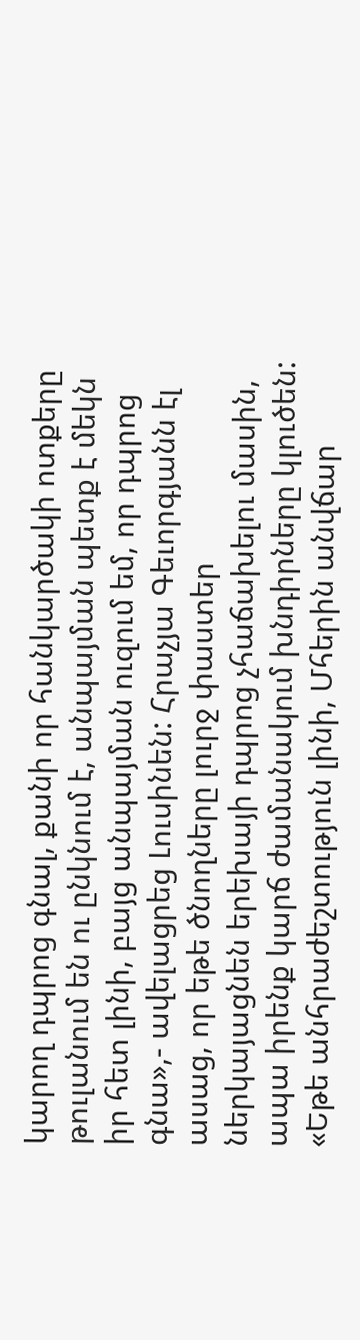կարող դպրոց գնալ, քանի որ հանկարծակի ոտքերը թուլանում են ու ընկնում է, անպայման պետք է մեկն իր հետ լինի, բայց անպայման ուզում եմ, որ դպրոց գնա»,- ավելացրեց Լուսինեն: Հրաչյա Գեւորգյանն էլ ասաց, որ եթե ծնողները լուրջ փաստեր ներկայացնեն երեխայի դպրոց չհաճախելու մասին, ապա իրենք կարճ ժամանակում խնդիրները կլուծեն: «Եթե անհրաժեշտություն լինի, Մհերին անվճար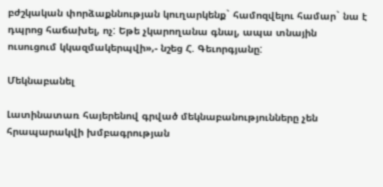բժշկական փորձաքննության կուղարկենք` համոզվելու համար` նա է դպրոց հաճախել, ոչ: Եթե չկարողանա գնալ, ապա տնային ուսուցում կկազմակերպվի»,- նշեց Հ. Գեւորգյանը:

Մեկնաբանել

Լատինատառ հայերենով գրված մեկնաբանությունները չեն հրապարակվի խմբագրության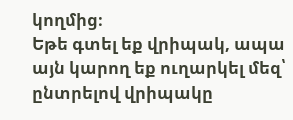կողմից։
Եթե գտել եք վրիպակ, ապա այն կարող եք ուղարկել մեզ՝ ընտրելով վրիպակը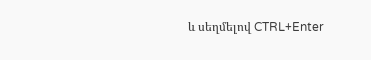և սեղմելով CTRL+Enter